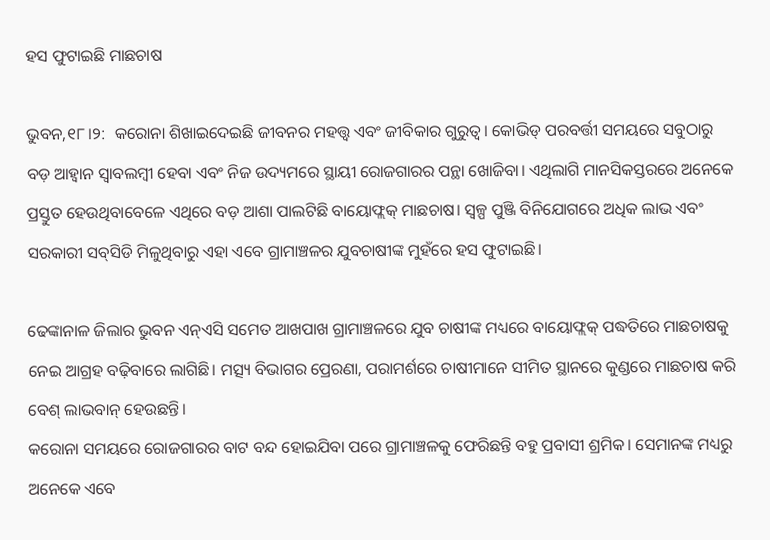ହସ ଫୁଟାଇଛି ମାଛଚାଷ

ଭୁବନ,୧୮।୨:  କରୋନା ଶିଖାଇଦେଇଛି ଜୀବନର ମହତ୍ତ୍ୱ ଏବଂ ଜୀବିକାର ଗୁରୁତ୍ୱ। କୋଭିଡ୍‌ ପରବର୍ତ୍ତୀ ସମୟରେ ସବୁଠାରୁ ବଡ଼ ଆହ୍ବାନ ସ୍ବାବଲମ୍ବୀ ହେବା ଏବଂ ନିଜ ଉଦ୍ୟମରେ ସ୍ଥାୟୀ ରୋଜଗାରର ପନ୍ଥା ଖୋଜିବା। ଏଥିଲାଗି ମାନସିକସ୍ତରରେ ଅନେକେ ପ୍ରସ୍ତୁତ ହେଉଥିବାବେଳେ ଏଥିରେ ବଡ଼ ଆଶା ପାଲଟିଛି ବାୟୋଫ୍ଲକ୍‌ ମାଛଚାଷ। ସ୍ବଳ୍ପ ପୁଞ୍ଜି ବିନିଯୋଗରେ ଅଧିକ ଲାଭ ଏବଂ ସରକାରୀ ସବ୍‌ସିଡି ମିଳୁଥିବାରୁ ଏହା ଏବେ ଗ୍ରାମାଞ୍ଚଳର ଯୁବଚାଷୀଙ୍କ ମୁହଁରେ ହସ ଫୁଟାଇଛି।

ଢେଙ୍କାନାଳ ଜିଲାର ଭୁବନ ଏନ୍‌ଏସି ସମେତ ଆଖପାଖ ଗ୍ରାମାଞ୍ଚଳରେ ଯୁବ ଚାଷୀଙ୍କ ମଧ୍ୟରେ ବାୟୋଫ୍ଲକ୍‌ ପଦ୍ଧତିରେ ମାଛଚାଷକୁ ନେଇ ଆଗ୍ରହ ବଢ଼ିବାରେ ଲାଗିଛି। ମତ୍ସ୍ୟ ବିଭାଗର ପ୍ରେରଣା, ପରାମର୍ଶରେ ଚାଷୀମାନେ ସୀମିତ ସ୍ଥାନରେ କୁଣ୍ଡରେ ମାଛଚାଷ କରି ବେଶ୍‌ ଲାଭବାନ୍‌ ହେଉଛନ୍ତି।
କରୋନା ସମୟରେ ରୋଜଗାରର ବାଟ ବନ୍ଦ ହୋଇଯିବା ପରେ ଗ୍ରାମାଞ୍ଚଳକୁ ଫେରିଛନ୍ତି ବହୁ ପ୍ରବାସୀ ଶ୍ରମିକ। ସେମାନଙ୍କ ମଧ୍ୟରୁ ଅନେକେ ଏବେ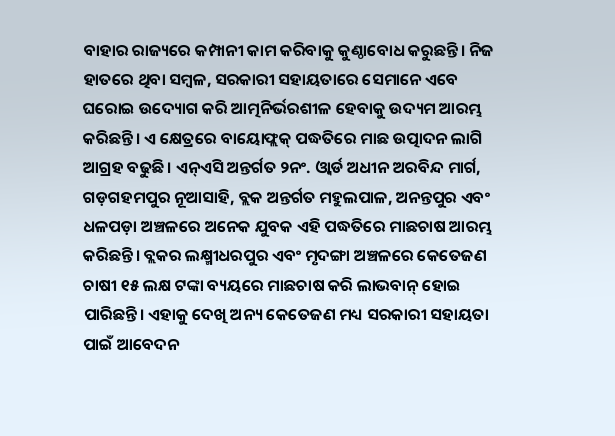ବାହାର ରାଜ୍ୟରେ କମ୍ପାନୀ କାମ କରିବାକୁ କୁଣ୍ଠାବୋଧ କରୁଛନ୍ତି। ନିଜ ହାତରେ ଥିବା ସମ୍ବଳ, ସରକାରୀ ସହାୟତାରେ ସେମାନେ ଏବେ ଘରୋଇ ଉଦ୍ୟୋଗ କରି ଆତ୍ମନିର୍ଭରଶୀଳ ହେବାକୁ ଉଦ୍ୟମ ଆରମ୍ଭ କରିଛନ୍ତି। ଏ କ୍ଷେତ୍ରରେ ବାୟୋଫ୍ଲକ୍‌ ପଦ୍ଧତିରେ ମାଛ ଉତ୍ପାଦନ ଲାଗି ଆଗ୍ରହ ବଢୁଛି। ଏନ୍‌ଏସି ଅନ୍ତର୍ଗତ ୨ନଂ. ଓ୍ବାର୍ଡ ଅଧୀନ ଅରବିନ୍ଦ ମାର୍ଗ, ଗଡ଼ଗହମପୁର ନୂଆସାହି, ବ୍ଲକ ଅନ୍ତର୍ଗତ ମହୁଲପାଳ, ଅନନ୍ତପୁର ଏବଂ ଧଳପଡ଼ା ଅଞ୍ଚଳରେ ଅନେକ ଯୁବକ ଏହି ପଦ୍ଧତିରେ ମାଛଚାଷ ଆରମ୍ଭ କରିଛନ୍ତି। ବ୍ଲକର ଲକ୍ଷ୍ମୀଧରପୁର ଏବଂ ମୃଦଙ୍ଗା ଅଞ୍ଚଳରେ କେତେଜଣ ଚାଷୀ ୧୫ ଲକ୍ଷ ଟଙ୍କା ବ୍ୟୟରେ ମାଛଚାଷ କରି ଲାଭବାନ୍‌ ହୋଇ ପାରିଛନ୍ତି। ଏହାକୁ ଦେଖି ଅନ୍ୟ କେତେଜଣ ମଧ୍ୟ ସରକାରୀ ସହାୟତା ପାଇଁ ଆବେଦନ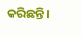କରିଛନ୍ତି।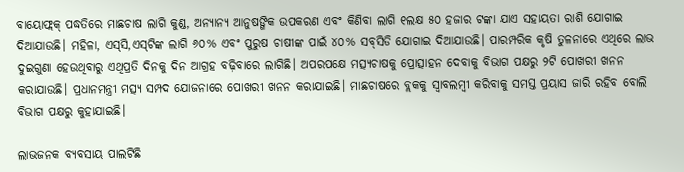ବାୟୋଫ୍ଲକ୍‌ ପଦ୍ଧତିରେ ମାଛଚାଷ ଲାଗି କୁଣ୍ଡ, ଅନ୍ୟାନ୍ୟ ଆନୁଷଙ୍ଗିକ ଉପକରଣ ଏବଂ କିଣିବା ଲାଗି ୧ଲକ୍ଷ ୫୦ ହଜାର ଟଙ୍କା ଯାଏ ସହାୟତା ରାଶି ଯୋଗାଇ ଦିଆଯାଉଛି। ମହିଳା, ଏସ୍‌ସି,ଏସ୍‌ଟିଙ୍କ ଲାଗି ୬୦% ଏବଂ ପୁରୁଷ ଚାଷୀଙ୍କ ପାଇଁ ୪୦% ସବ୍‌ସିଡି ଯୋଗାଇ ଦିଆଯାଉଛି। ପାରମ୍ପରିକ କୃଷି ତୁଳନାରେ ଏଥିରେ ଲାଭ ଦୁଇଗୁଣା ହେଉଥିବାରୁ ଏଥିପ୍ରତି ଦିନକୁ ଦିନ ଆଗ୍ରହ ବଢ଼ିବାରେ ଲାଗିଛି। ଅପରପକ୍ଷେ ମତ୍ସ୍ୟଚାଷକୁ ପ୍ରୋତ୍ସାହନ ଦେବାକୁ ବିଭାଗ ପକ୍ଷରୁ ୨ଟି ପୋଖରୀ ଖନନ କରାଯାଉଛି। ପ୍ରଧାନମନ୍ତ୍ରୀ ମତ୍ସ୍ୟ ସମ୍ପଦ ଯୋଜନାରେ ପୋଖରୀ ଖନନ କରାଯାଇଛି। ମାଛଚାଷରେ ବ୍ଲକକୁ ସ୍ବାବଲମ୍ବୀ କରିବାକୁ ସମସ୍ତ ପ୍ରୟାସ ଜାରି ରହିବ ବୋଲି ବିଭାଗ ପକ୍ଷରୁ କୁହାଯାଇଛି।

ଲାଭଜନକ ବ୍ୟବସାୟ ପାଲଟିଛି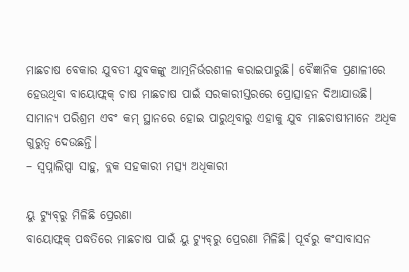ମାଛଚାଷ ବେକାର ଯୁବତୀ ଯୁବକଙ୍କୁ ଆତ୍ମନିର୍ଭରଶୀଳ କରାଇପାରୁଛି। ବୈଜ୍ଞାନିକ ପ୍ରଣାଳୀରେ ହେଉଥିବା ବାୟୋଫ୍ଲକ୍‌ ଚାଷ ମାଛଚାଷ ପାଇଁ ସରକାରୀସ୍ତରରେ ପ୍ରୋତ୍ସାହନ ଦିଆଯାଉଛି। ସାମାନ୍ୟ ପରିଶ୍ରମ ଏବଂ କମ୍‌ ସ୍ଥାନରେ ହୋଇ ପାରୁଥିବାରୁ ଏହାକୁ ଯୁବ ମାଛଚାଷୀମାନେ ଅଧିକ ଗୁରୁତ୍ୱ ଦେଉଛନ୍ତି।
– ସ୍ବପ୍ନାଲିପ୍ସା ସାହୁ, ବ୍ଲକ ସହକାରୀ ମତ୍ସ୍ୟ ଅଧିକାରୀ

ୟୁ ଟ୍ୟୁବ୍‌ରୁ ମିଳିଛି ପ୍ରେରଣା
ବାୟୋଫ୍ଲକ୍‌ ପଦ୍ଧତିରେ ମାଛଚାଷ ପାଇଁ ୟୁ ଟ୍ୟୁବ୍‌ରୁ ପ୍ରେରଣା ମିଳିଛି। ପୂର୍ବରୁ କଂସାବାସନ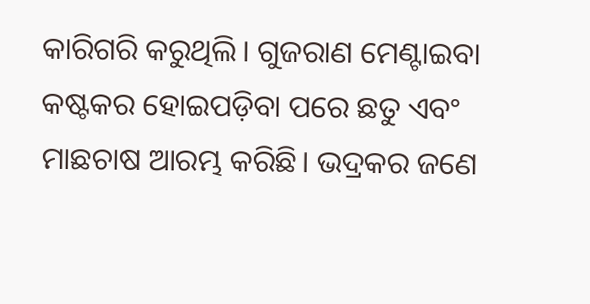କାରିଗରି କରୁଥିଲି। ଗୁଜରାଣ ମେଣ୍ଟାଇବା କଷ୍ଟକର ହୋଇପଡ଼ିବା ପରେ ଛତୁ ଏବଂ ମାଛଚାଷ ଆରମ୍ଭ କରିଛି। ଭଦ୍ରକର ଜଣେ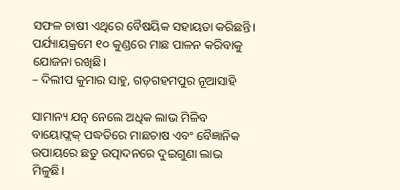ସଫଳ ଚାଷୀ ଏଥିରେ ବୈଷୟିକ ସହାୟତା କରିଛନ୍ତି। ପର୍ଯ୍ୟାୟକ୍ରମେ ୧୦ କୁଣ୍ଡରେ ମାଛ ପାଳନ କରିବାକୁ ଯୋଜନା ରଖିଛି।
– ଦିଲୀପ କୁମାର ସାହୁ, ଗଡ଼ଗହମପୁର ନୂଆସାହି

ସାମାନ୍ୟ ଯତ୍ନ ନେଲେ ଅଧିକ ଲାଭ ମିଳିବ
ବାୟୋଫ୍ଲକ୍‌ ପଦ୍ଧତିରେ ମାଛଚାଷ ଏବଂ ବୈଜ୍ଞାନିକ ଉପାୟରେ ଛତୁ ଉତ୍ପାଦନରେ ଦୁଇଗୁଣା ଲାଭ ମିଳୁଛି।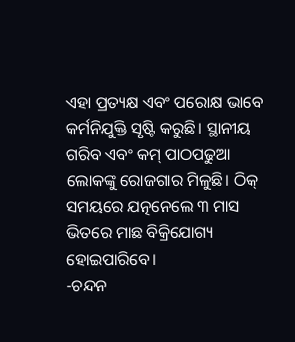ଏହା ପ୍ରତ୍ୟକ୍ଷ ଏବଂ ପରୋକ୍ଷ ଭାବେ କର୍ମନିଯୁକ୍ତି ସୃଷ୍ଟି କରୁଛି। ସ୍ଥାନୀୟ ଗରିବ ଏବଂ କମ୍‌ ପାଠପଢୁଆ ଲୋକଙ୍କୁ ରୋଜଗାର ମିଳୁଛି। ଠିକ୍‌ ସମୟରେ ଯତ୍ନନେଲେ ୩ ମାସ ଭିତରେ ମାଛ ବିକ୍ରିଯୋଗ୍ୟ ହୋଇପାରିବେ।
-ଚନ୍ଦନ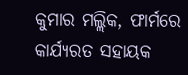କୁମାର ମଲ୍ଲିକ, ଫାର୍ମରେ କାର୍ଯ୍ୟରତ ସହାୟକ